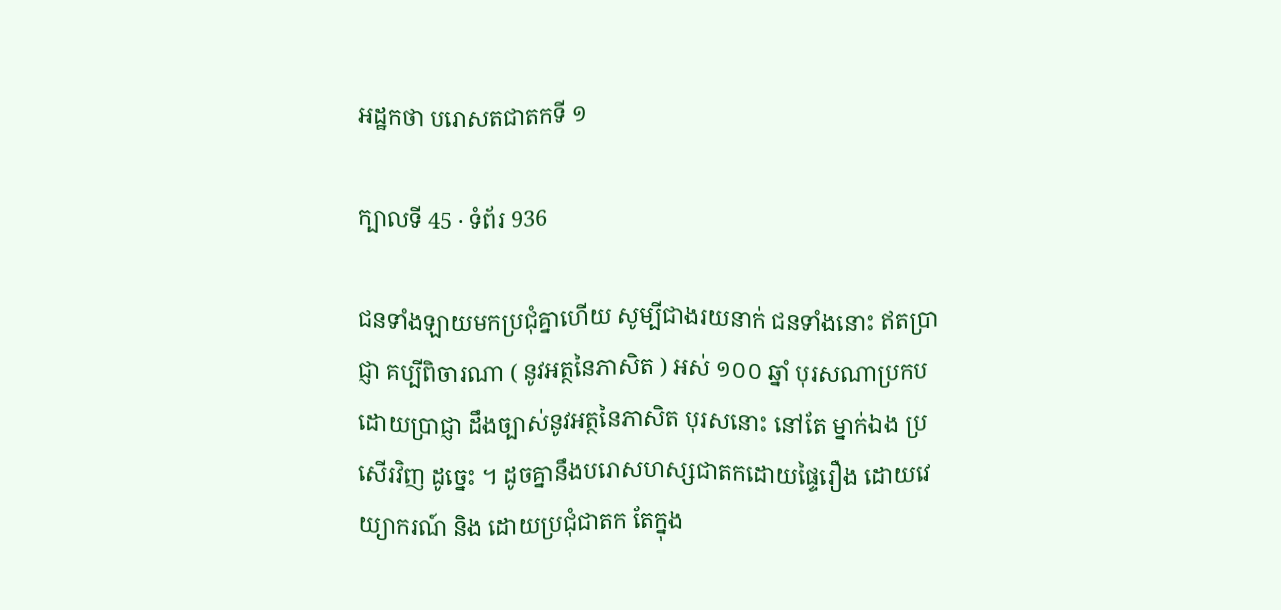អដ្ឋកថា បរោសតជាតកទី ១

ក្បាលទី 45 · ទំព័រ 936

ជនទាំងឡាយមកប្រជុំគ្នាហើយ សូម្បីជាងរយនាក់ ជនទាំងនោះ ឥតប្រាជ្ញា គប្បីពិចារណា ( នូវអត្ថនៃភាសិត ) អស់ ១០០ ឆ្នាំ បុរសណាប្រកបដោយប្រាជ្ញា ដឹងច្បាស់នូវអត្ថនៃភាសិត បុរសនោះ នៅតែ ម្នាក់ឯង ប្រសើរវិញ ដូច្នេះ ។ ដូចគ្នានឹងបរោសហស្សជាតកដោយផ្ទៃរឿង ដោយវេយ្យាករណ៍ និង ដោយប្រជុំជាតក តែក្នុង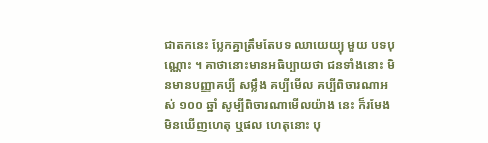ជាតកនេះ ប្លែកគ្នាត្រឹមតែបទ ឈាយេយ្យុ មួយ បទបុណ្ណោះ ។ គាថានោះមានអធិប្បាយថា ជនទាំងនោះ មិនមានបញ្ញាគប្បី សម្លឹង គប្បីមើល គប្បីពិចារណាអស់ ១០០ ឆ្នាំ សូម្បីពិចារណាមើលយ៉ាង នេះ ក៏រមែងមិនឃើញហេតុ ឬផល ហេតុនោះ បុ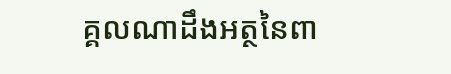គ្គលណាដឹងអត្ថនៃពា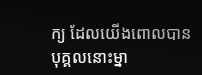ក្យ ដែលយើងពោលបាន បុគ្គលនោះម្នា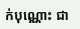ក់បុណ្ណោះ ជា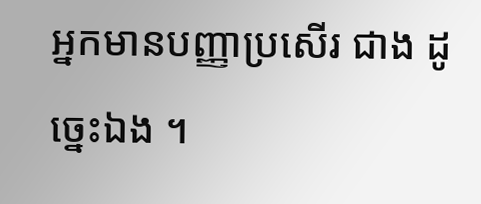អ្នកមានបញ្ញាប្រសើរ ជាង ដូច្នេះឯង ។